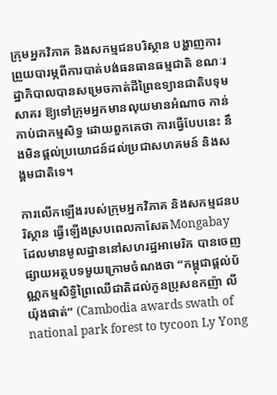ក្រុមអ្នកវិភាគ និងសកម្មជនបរិស្ថាន បង្ហាញការព្រួយបារម្ភពីការបាត់បង់ធនធានធម្មជាតិ ខណៈរដ្ឋាភិបាលបានសម្រេចកាត់ដីព្រៃឧទ្យានជាតិបទុមសាគរ ឱ្យទៅក្រុមអ្នកមានលុយមានអំណាច កាន់កាប់ជាកម្មសិទ្ធ ដោយពួកគេថា ការធ្វើបែបនេះ នឹងមិនផ្តល់ប្រយោជន៍ដល់ប្រជាសហគមន៍ និងសង្គមជាតិទេ។

ការលើកឡើងរបស់ក្រុមអ្នកវិភាគ និងសកម្មជនបរិស្ថាន ធ្វើឡើងស្របពេលកាសែតMongabay ដែលមានមូលដ្ឋាននៅសហរដ្ឋអាមេរិក បានចេញផ្សាយអត្ថបទមួយក្រោមចំណងថា “កម្ពុជាផ្តល់ប័ណ្ណកម្មសិទ្ធិព្រៃឈើជាតិដល់កូនប្រុសឧកញ៉ា លី យ៉ុងផាត់” (Cambodia awards swath of national park forest to tycoon Ly Yong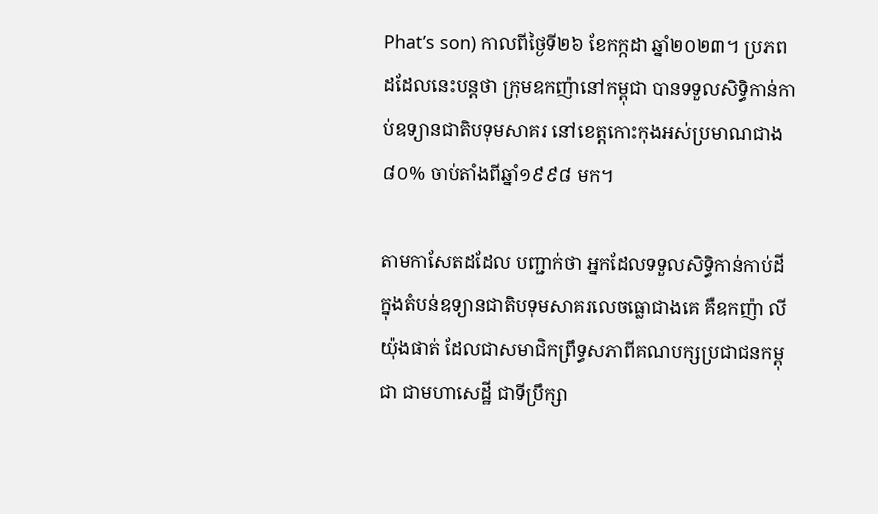Phat’s son) កាលពីថ្ងៃទី២៦ ខែកក្កដា ឆ្នាំ២០២៣។ ប្រភពដដែលនេះបន្តថា ក្រុមឧកញ៉ានៅកម្ពុជា បានទទួលសិទ្ធិកាន់កាប់ឧទ្យានជាតិបទុមសាគរ នៅខេត្តកោះកុងអស់ប្រមាណជាង ៨០% ចាប់តាំងពីឆ្នាំ១៩៩៨ មក។

តាមកាសែតដដែល បញ្ជាក់ថា អ្នកដែលទទួលសិទ្ធិកាន់កាប់ដីក្នុងតំបន់ឧទ្យានជាតិបទុមសាគរលេចធ្លោជាងគេ គឺឧកញ៉ា លី យ៉ុងផាត់ ដែលជាសមាជិកព្រឹទ្ធសភាពីគណបក្សប្រជាជនកម្ពុជា ជាមហាសេដ្ឋី ជាទីប្រឹក្សា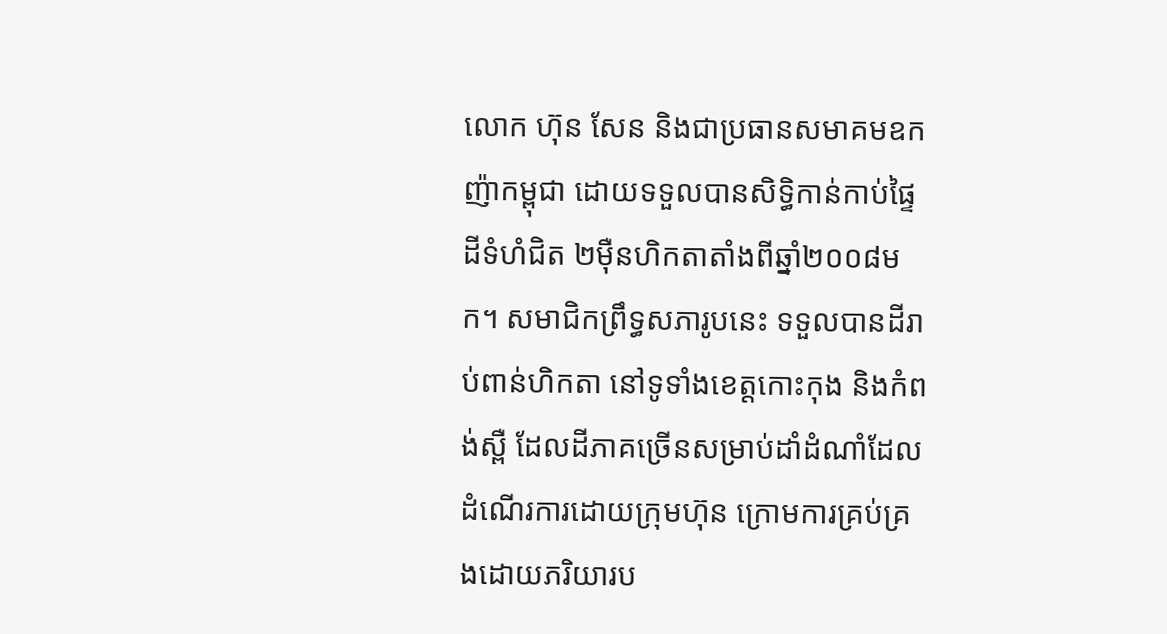លោក ហ៊ុន សែន និងជាប្រធានសមាគមឧកញ៉ាកម្ពុជា ដោយទទួលបានសិទ្ធិកាន់កាប់ផ្ទៃដីទំហំជិត ២ម៉ឺនហិកតាតាំងពីឆ្នាំ២០០៨មក។ សមាជិកព្រឹទ្ធសភារូបនេះ ទទួលបានដីរាប់ពាន់ហិកតា នៅទូទាំងខេត្តកោះកុង និងកំពង់ស្ពឺ ដែលដីភាគច្រើនសម្រាប់ដាំដំណាំដែលដំណើរការដោយក្រុមហ៊ុន ក្រោមការគ្រប់គ្រងដោយភរិយារប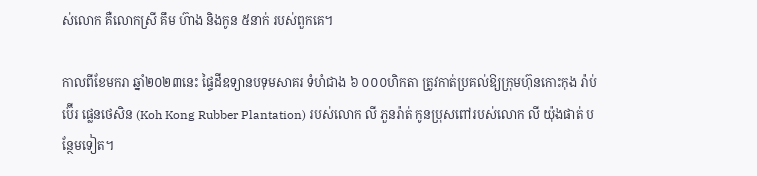ស់លោក គឺលោកស្រី គឹម ហ៊ាង និងកូន ៥នាក់ របស់ពួកគេ។

កាលពីខែមករា ឆ្នាំ២០២៣នេះ ផ្ទៃដីឧទ្យានបទុមសាគរ ទំហំជាង ៦ ០០០ហិកតា ត្រូវកាត់ប្រគល់ឱ្យក្រុមហ៊ុនកោះកុង រ៉ាប់ប៊ើរ ផ្លេនថេសិន (Koh Kong Rubber Plantation) របស់លោក លី ភួនរ៉ាត់ កូនប្រុសពៅរបស់លោក លី យ៉ុងផាត់ បន្ថែមទៀត។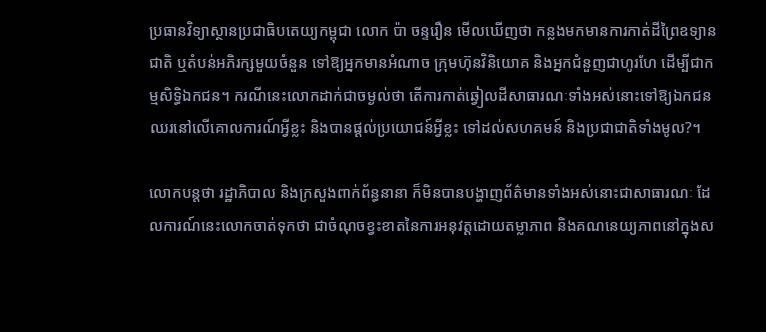ប្រធានវិទ្យាស្ថានប្រជាធិបតេយ្យកម្ពុជា លោក ប៉ា ចន្ទរឿន មើលឃើញថា កន្លងមកមានការកាត់ដីព្រៃឧទ្យានជាតិ ឬតំបន់អភិរក្សមួយចំនួន ទៅឱ្យអ្នកមានអំណាច ក្រុមហ៊ុនវិនិយោគ និងអ្នកជំនួញជាហូរហែ ដើម្បីជាកម្មសិទ្ធិឯកជន។ ករណីនេះលោកដាក់ជាចម្ងល់ថា តើការកាត់ឆ្វៀលដីសាធារណៈទាំងអស់នោះទៅឱ្យឯកជន ឈរនៅលើគោលការណ៍អ្វីខ្លះ និងបានផ្តល់ប្រយោជន៍អ្វីខ្លះ ទៅដល់សហគមន៍ និងប្រជាជាតិទាំងមូល?។

លោកបន្តថា រដ្ឋាភិបាល និងក្រសួងពាក់ព័ន្ធនានា ក៏មិនបានបង្ហាញព័ត៌មានទាំងអស់នោះជាសាធារណៈ ដែលការណ៍នេះលោកចាត់ទុកថា ជាចំណុចខ្វះខាតនៃការអនុវត្តដោយតម្លាភាព និងគណនេយ្យភាពនៅក្នុងស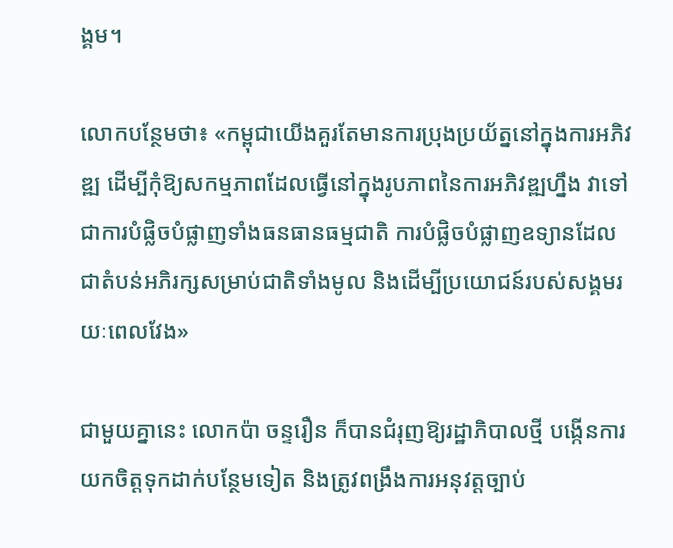ង្គម។

លោកបន្ថែមថា៖ «កម្ពុជាយើងគួរតែមានការប្រុងប្រយ័ត្ននៅក្នុងការអភិវឌ្ឍ ដើម្បីកុំឱ្យសកម្មភាពដែលធ្វើនៅក្នុងរូបភាពនៃការអភិវឌ្ឍហ្នឹង វាទៅជាការបំផ្លិចបំផ្លាញទាំងធនធានធម្មជាតិ ការបំផ្លិចបំផ្លាញឧទ្យានដែលជាតំបន់អភិរក្សសម្រាប់ជាតិទាំងមូល និងដើម្បីប្រយោជន៍របស់សង្គមរយៈពេលវែង»

ជាមួយគ្នានេះ លោកប៉ា ចន្ទរឿន ក៏បានជំរុញឱ្យរដ្ឋាភិបាលថ្មី បង្កើនការយកចិត្តទុកដាក់បន្ថែមទៀត និងត្រូវពង្រឹងការអនុវត្តច្បាប់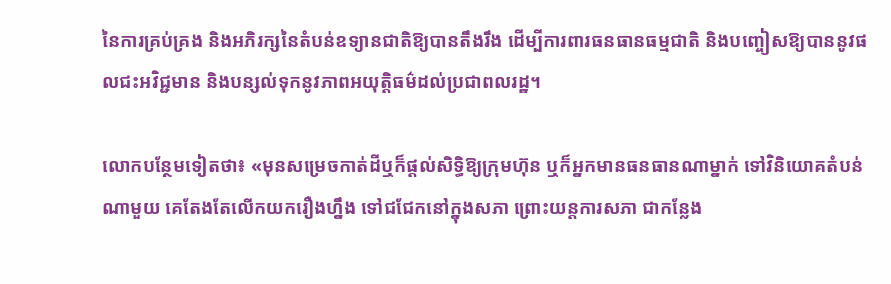នៃការគ្រប់គ្រង និងអភិរក្សនៃតំបន់ឧទ្យានជាតិឱ្យបានតឹងរឹង ដើម្បីការពារធនធានធម្មជាតិ និងបញ្ចៀសឱ្យបាននូវផលជះអវិជ្ជមាន និងបន្សល់ទុកនូវភាពអយុត្តិធម៌ដល់ប្រជាពលរដ្ឋ។

លោកបន្ថែមទៀតថា៖ «មុនសម្រេចកាត់ដីឬក៏ផ្តល់សិទ្ធិឱ្យក្រុមហ៊ុន ឬក៏អ្នកមានធនធានណាម្នាក់ ទៅវិនិយោគតំបន់ណាមួយ គេតែងតែលើកយករឿងហ្នឹង ទៅជជែកនៅក្នុងសភា ព្រោះយន្តការសភា ជាកន្លែង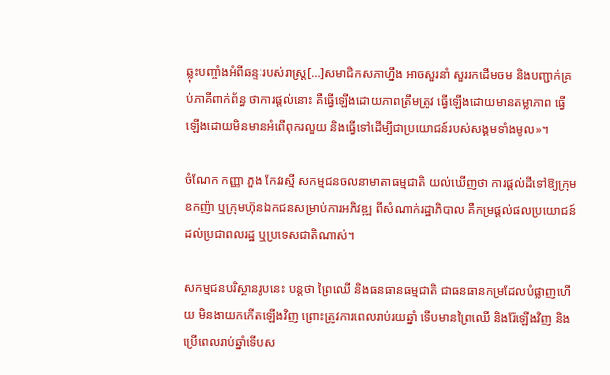ឆ្លុះបញ្ចាំងអំពីឆន្ទៈរបស់រាស្ត្រ[…]សមាជិកសភាហ្នឹង អាចសួរនាំ សួររកដើមចម និងបញ្ជាក់គ្រប់ភាគីពាក់ព័ន្ធ ថាការផ្តល់នោះ គឺធ្វើឡើងដោយភាពត្រឹមត្រូវ ធ្វើឡើងដោយមានតម្លាភាព ធ្វើឡើងដោយមិនមានអំពើពុករលួយ និងធ្វើទៅដើម្បីជាប្រយោជន៍របស់សង្គមទាំងមូល»។

ចំណែក កញ្ញា ភួង កែវរស្មី សកម្មជនចលនាមាតាធម្មជាតិ យល់ឃើញថា ការផ្តល់ដីទៅឱ្យក្រុមឧកញ៉ា ឬក្រុមហ៊ុនឯកជនសម្រាប់ការអភិវឌ្ឍ ពីសំណាក់រដ្ឋាភិបាល គឺកម្រផ្តល់ផលប្រយោជន៍ដល់ប្រជាពលរដ្ឋ ឬប្រទេសជាតិណាស់។

សកម្មជនបរិស្ថានរូបនេះ បន្តថា ព្រៃឈើ និងធនធានធម្មជាតិ ជាធនធានកម្រដែលបំផ្លាញហើយ មិនងាយកកើតឡើងវិញ ព្រោះត្រូវការពេលរាប់រយឆ្នាំ ទើបមានព្រៃឈើ និងរ៉ែឡើងវិញ និងប្រើពេលរាប់ឆ្នាំទើបស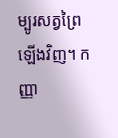ម្បូរសត្វព្រៃឡើងវិញ។ កញ្ញា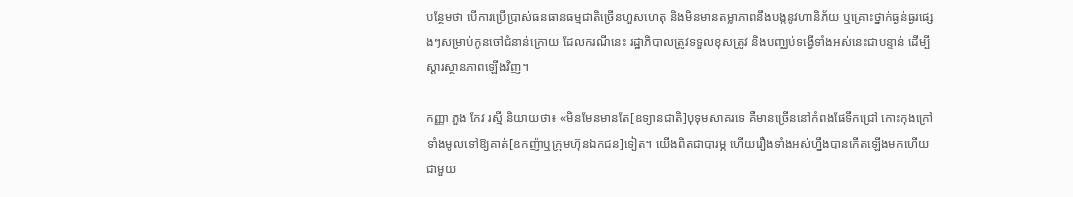បន្ថែមថា បើការប្រើប្រាស់ធនធានធម្មជាតិច្រើនហួសហេតុ និងមិនមានតម្លាភាពនឹងបង្កនូវហានិភ័យ ឬគ្រោះថ្នាក់ធ្ងន់ធ្ងរផ្សេងៗសម្រាប់កូនចៅជំនាន់ក្រោយ ដែលករណីនេះ រដ្ឋាភិបាលត្រូវទទួលខុសត្រូវ និងបញ្ឈប់ទង្វើទាំងអស់នេះជាបន្ទាន់ ដើម្បីស្តារស្ថានភាពឡើងវិញ។

កញ្ញា ភួង កែវ រស្មី និយាយថា៖ «មិនមែនមានតែ[ឧទ្យានជាតិ]បុទុមសាគរទេ គឺមានច្រើននៅកំពងផែទឹកជ្រៅ កោះកុងក្រៅទាំងមូលទៅឱ្យគាត់[ឧកញ៉ាឬក្រុមហ៊ុនឯកជន]ទៀត។ យើងពិតជាបារម្ភ ហើយរឿងទាំងអស់ហ្នឹងបានកើតឡើងមកហើយ ជាមួយ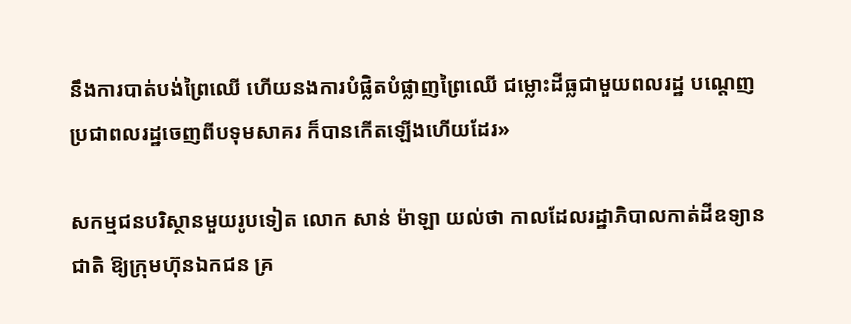នឹងការបាត់បង់ព្រៃឈើ ហើយនងការបំផ្លិតបំផ្លាញព្រៃឈើ ជម្លោះដីធ្លជាមួយពលរដ្ឋ បណ្តេញប្រជាពលរដ្ឋចេញពីបទុមសាគរ ក៏បានកើតឡើងហើយដែរ»

សកម្មជនបរិស្ថានមួយរូបទៀត លោក សាន់ ម៉ាឡា យល់ថា កាលដែលរដ្ឋាភិបាលកាត់ដីឧទ្យានជាតិ ឱ្យក្រុមហ៊ុនឯកជន គ្រ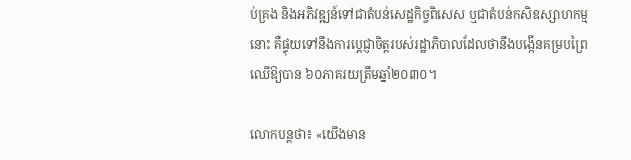ប់គ្រង និងអភិវឌ្ឍន៍ទៅជាតំបន់សេដ្ឋកិច្ចពិសេស ឬជាតំបន់កសិឧស្សាហកម្មនោះ គឺផ្ទុយទៅនឹងការប្តេជ្ញាចិត្តរបស់រដ្ឋាភិបាលដែលថានឹងបង្កើនគម្របព្រៃឈើឱ្យបាន ៦០ភាគរយត្រឹមឆ្នាំ២០៣០។

លោកបន្តថា៖ «យើងមាន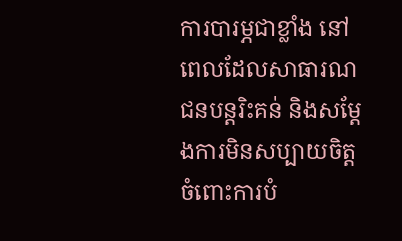ការបារម្ភជាខ្លាំង នៅពេលដែលសាធារណជនបន្តរិះគន់ និងសម្តែងការមិនសប្បាយចិត្តចំពោះការបំ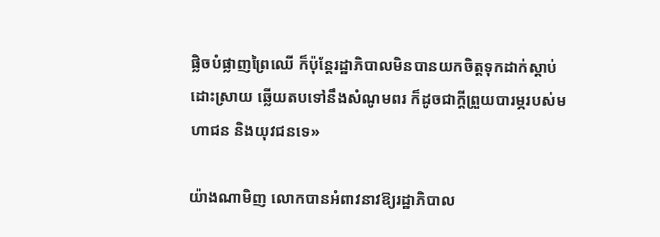ផ្លិចបំផ្លាញព្រៃឈើ ក៏ប៉ុន្តែរដ្ឋាភិបាលមិនបានយកចិត្តទុកដាក់ស្តាប់ ដោះស្រាយ ឆ្លើយតបទៅនឹងសំណូមពរ ក៏ដូចជាក្តីព្រួយបារម្ភរបស់មហាជន និងយុវជនទេ»

យ៉ាងណាមិញ លោកបានអំពាវនាវឱ្យរដ្ឋាភិបាល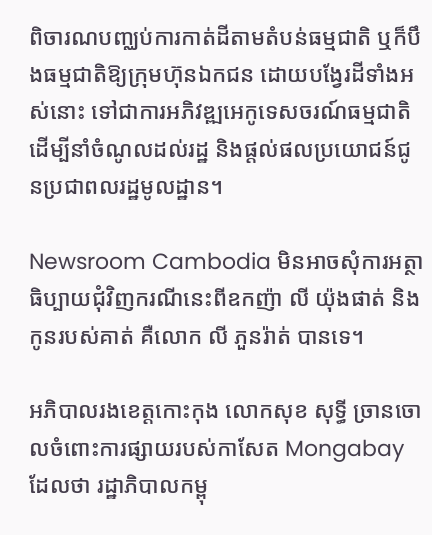ពិចារណបញ្ឈប់ការកាត់ដីតាមតំបន់ធម្មជាតិ ឬក៏បឹងធម្មជាតិឱ្យក្រុមហ៊ុនឯកជន ដោយបង្វែរដីទាំងអស់នោះ ទៅជាការអភិវឌ្ឍអេកូទេសចរណ៍ធម្មជាតិ ដើម្បីនាំចំណូលដល់រដ្ឋ និងផ្តល់ផលប្រយោជន៍ជូនប្រជាពលរដ្ឋមូលដ្ឋាន។

Newsroom Cambodia មិនអាចសុំការអត្ថាធិប្បាយជុំវិញករណីនេះពីឧកញ៉ា លី យ៉ុងផាត់ និងកូនរបស់គាត់ គឺលោក លី ភួនរ៉ាត់ បានទេ។

អភិបាលរងខេត្តកោះកុង លោកសុខ សុទ្ធី ច្រានចោលចំពោះការផ្សាយរបស់កាសែត Mongabay ដែលថា រដ្ឋាភិបាលកម្ពុ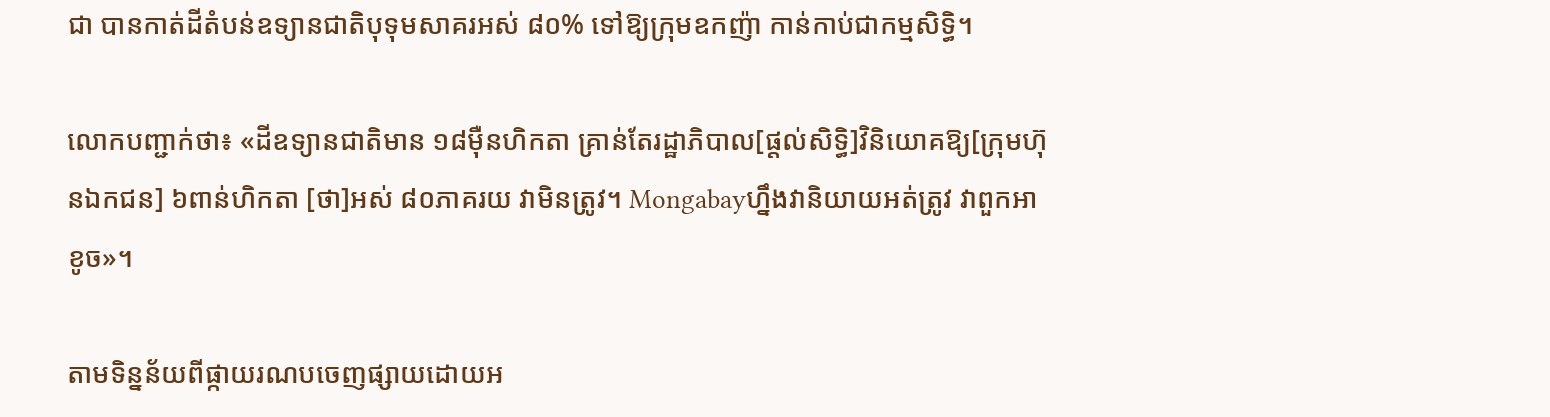ជា បានកាត់ដីតំបន់ឧទ្យានជាតិបុទុមសាគរអស់ ៨០% ទៅឱ្យក្រុមឧកញ៉ា កាន់កាប់ជាកម្មសិទ្ធិ។

លោកបញ្ជាក់ថា៖ «ដីឧទ្យានជាតិមាន ១៨ម៉ឺនហិកតា គ្រាន់តែរដ្ឋាភិបាល[ផ្តល់សិទ្ធិ]វិនិយោគឱ្យ[ក្រុមហ៊ុនឯកជន] ៦ពាន់ហិកតា [ថា]អស់ ៨០ភាគរយ វាមិនត្រូវ។ Mongabayហ្នឹងវានិយាយអត់ត្រូវ វាពួកអាខូច»។

តាមទិន្នន័យពីផ្កាយរណបចេញផ្សាយដោយអ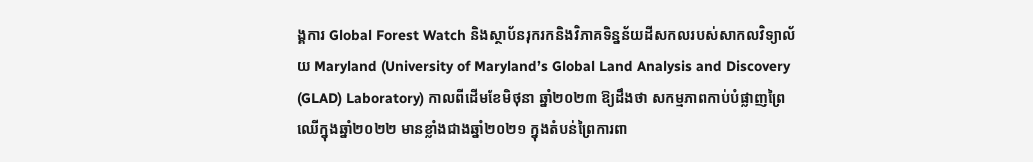ង្គការ Global Forest Watch និងស្ថាប័នរុករកនិងវិភាគទិន្នន័យដីសកលរបស់សាកលវិទ្យាល័យ Maryland (University of Maryland’s Global Land Analysis and Discovery (GLAD) Laboratory) កាលពីដើមខែមិថុនា ឆ្នាំ២០២៣ ឱ្យដឹងថា សកម្មភាពកាប់បំផ្លាញព្រៃឈើក្នុងឆ្នាំ២០២២ មានខ្លាំងជាងឆ្នាំ២០២១ ក្នុងតំបន់ព្រៃការពា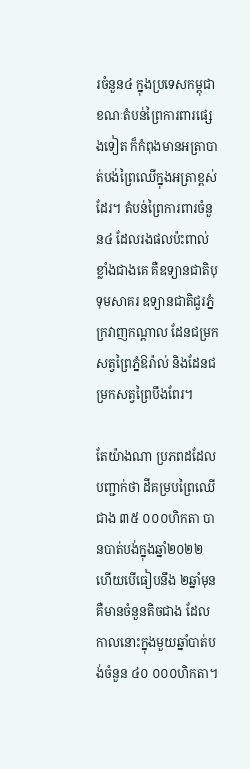រចំនួន៤ ក្នុងប្រទេសកម្ពុជា ខណៈតំបន់ព្រៃការពារផ្សេងទៀត ក៏កំពុងមានអត្រាបាត់បង់ព្រៃឈើក្នុងអត្រាខ្ពស់ដែរ។ តំបន់ព្រៃការពារចំនួន៤ ដែលរងផលប៉ះពាល់ខ្លាំងជាងគេ គឺឧទ្យានជាតិបុទុមសាគរ ឧទ្យានជាតិជួរភ្នំក្រវាញកណ្ដាល ដែនជម្រកសត្វព្រៃភ្នំឱរ៉ាល់ និងដែនជម្រកសត្វព្រៃបឹងពែរ។

តែយ៉ាងណា ប្រភពដដែល បញ្ជាក់ថា ដីគម្របព្រៃឈើជាង ៣៥ ០០០ហិកតា បានបាត់បង់ក្នុងឆ្នាំ២០២២ ហើយបើធៀបនឹង ២ឆ្នាំមុន គឺមានចំនួនតិចជាង ដែលកាលនោះក្នុងមួយឆ្នាំបាត់បង់ចំនួន ៤០ ០០០ហិកតា។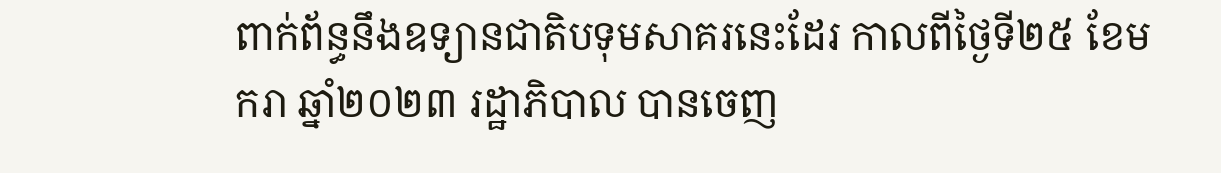ពាក់ព័ន្ធនឹងឧទ្យានជាតិបទុមសាគរនេះដែរ កាលពីថ្ងៃទី២៥ ខែមករា ឆ្នាំ២០២៣ រដ្ឋាភិបាល បានចេញ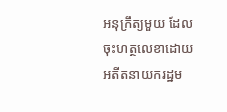អនុក្រឹត្យមួយ ដែលចុះហត្ថលេខាដោយអតីតនាយករដ្ឋម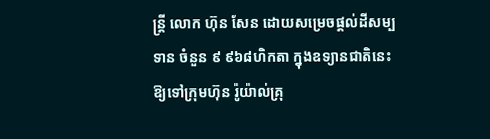ន្ត្រី លោក ហ៊ុន សែន ដោយសម្រេចផ្តល់ដីសម្បទាន ចំនួន ៩ ៩៦៨ហិកតា ក្នុងឧទ្យានជាតិនេះ ឱ្យទៅក្រុមហ៊ុន រ៉ូយ៉ាល់គ្រុ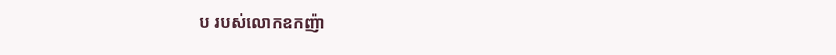ប របស់លោកឧកញ៉ា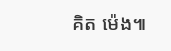គិត ម៉េង៕